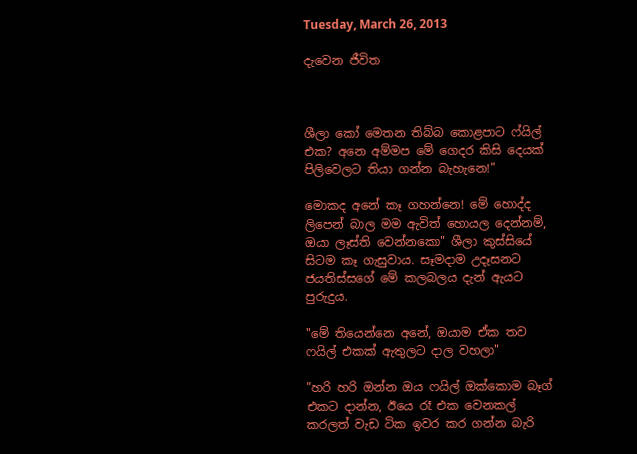Tuesday, March 26, 2013

දැවෙන ජීවිත



ශීලා කෝ මෙතන තිබ්බ කොළපාට ෆ්යිල් එක? අනෙ අම්මප මේ ගෙදර කිසි දෙයක් පිලිවෙලට තියා ගන්න බැහැනෙ!"

මොකද අනේ කෑ ගහන්නෙ! මේ හොද්ද ලිපෙන් බාල මම ඇවිත් හොයල දෙන්නම්, ඔයා ලෑස්ති වෙන්නකො" ශීලා කුස්සියේ සිටම කෑ ගැසුවාය. සෑමදාම උදෑසනට ජයතිස්සගේ මේ කලබලය දැන් ඇයට පුරුදුය.

"මේ තියෙන්නෙ අනේ, ඔයාම ඒක තව ෆයිල් එකක් ඇතුලට දාල වහලා"

"හරි හරි ඔන්න ඔය ෆයිල් ඔක්කොම බෑග් එකට දාන්න, ඊයෙ රෑ එක වෙනකල් කරලත් වැඩ ටික ඉවර කර ගන්න බැරි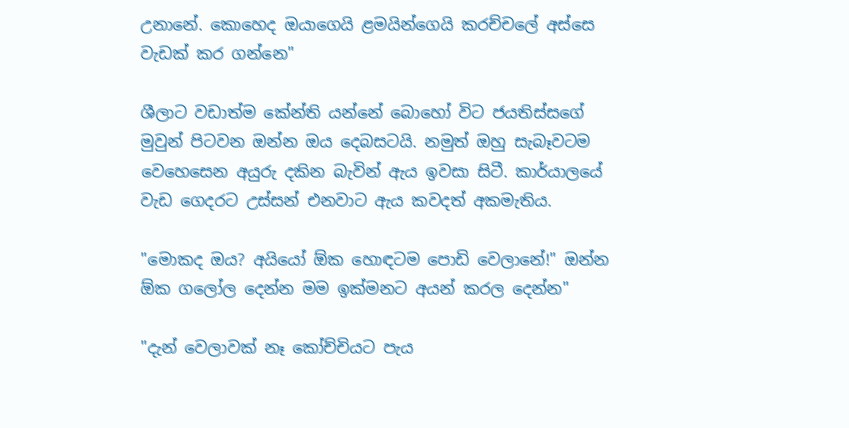උනානේ. කොහෙද ඔයාගෙයි ළමයින්ගෙයි කරච්චලේ අස්සෙ වැඩක් කර ගන්නෙ"

ශීලාට වඩාත්ම කේන්ති යන්නේ බොහෝ විට ජයතිස්සගේ මුවුන් පිටවන ඔන්න ඔය දෙබසටයි. නමුත් ඔහු සැබෑවටම වෙහෙසෙන අයුරු දකින බැවින් ඇය ඉවසා සිටී. කාර්යාලයේ වැඩ ගෙදරට උස්සන් එනවාට ඇය කවදත් අකමැතිය.

"මොකද ඔය? අයියෝ ඕක හොඳටම පොඩි වෙලානේ!" ඔන්න ඕක ගලෝල දෙන්න මම ඉක්මනට අයන් කරල දෙන්න"

"දැන් වෙලාවක් නෑ කෝච්චියට පැය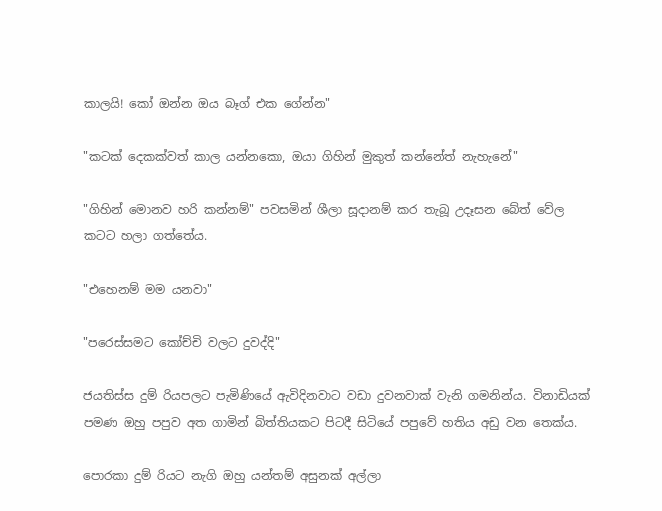කාලයි! කෝ ඔන්න ඔය බෑග් එක ගේන්න"

"කටක් දෙකක්වත් කාල යන්නකො, ඔයා ගිහින් මුකුත් කන්නේත් නැහැනේ"

"ගිහින් මොනව හරි කන්නම්" පවසමින් ශීලා සූදානම් කර තැබූ උදෑසන බේත් වේල කටට හලා ගත්තේය.

"එහෙනම් මම යනවා"

"පරෙස්සමට කෝච්චි වලට දුවද්දි"

ජයතිස්ස දුම් රියපලට පැමිණියේ ඇවිදිනවාට වඩා දුවනවාක් වැනි ගමනින්ය. විනාඩියක් පමණ ඔහු පපුව අත ගාමින් බිත්තියකට පිටදී සිටියේ පපුවේ හතිය අඩු වන තෙක්ය.

පොරකා දුම් රියට නැගි ඔහු යන්තම් අසුනක් අල්ලා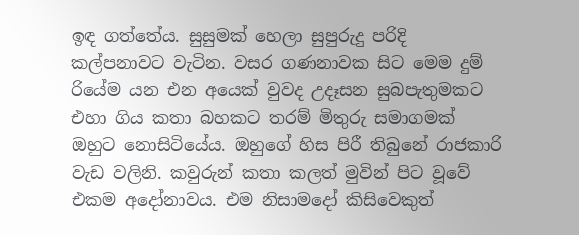ඉඳ ගත්තේය. සුසුමක් හෙලා සුපුරුදු පරිදි කල්පනාවට වැටින. වසර ගණනාවක සිට මෙම දුම් රියේම යන එන අයෙක් වුවද උදෑසන සුබපැතුමකට එහා ගිය කතා බහකට තරම් මිතුරු සමාගමක් ඔහුට නොසිටියේය. ඔහුගේ හිස පිරී තිබුනේ රාජකාරි වැඩ වලිනි. කවුරුන් කතා කලත් මුවින් පිට වූවේ එකම අදෝනාවය. එම නිසාමදෝ කිසිවෙකුත්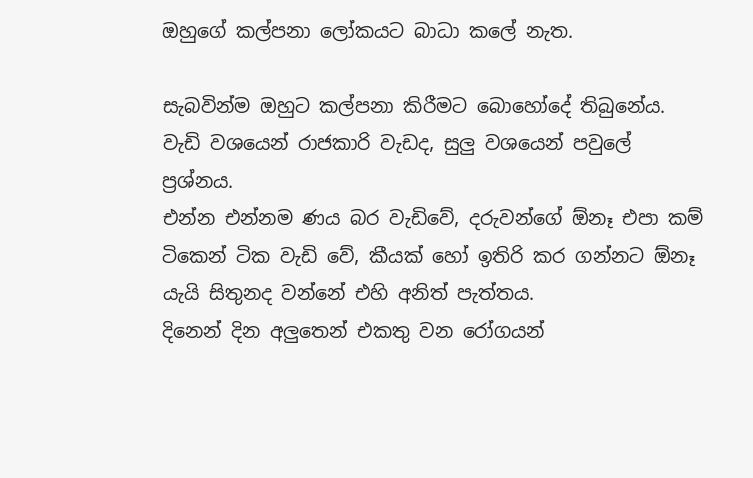ඔහුගේ කල්පනා ලෝකයට බාධා කලේ නැත.

සැබවින්ම ඔහුට කල්පනා කිරීමට බොහෝදේ තිබුනේය.
වැඩි වශයෙන් රාජකාරි වැඩද, සුලු වශයෙන් පවුලේ ප්‍රශ්නය.
එන්න එන්නම ණය බර වැඩිවේ, දරුවන්ගේ ඕනෑ එපා කම් ටිකෙන් ටික වැඩි වේ, කීයක් හෝ ඉතිරි කර ගන්නට ඕනෑ යැයි සිතුනද වන්නේ එහි අනිත් පැත්තය.
දිනෙන් දින අලුතෙන් එකතු වන රෝගයන්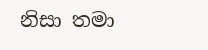නිසා තමා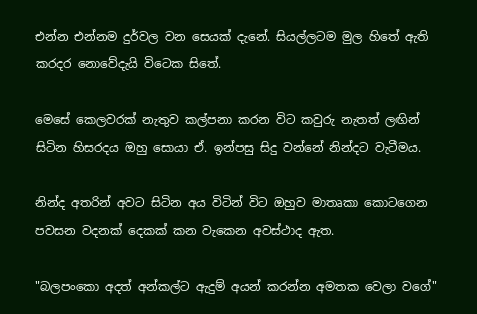එන්න එන්නම දුර්වල වන සෙයක් දැනේ. සියල්ලටම මුල හිතේ ඇති කරදර නොවේදැයි විටෙක සිතේ.

මෙසේ කෙලවරක් නැතුව කල්පනා කරන විට කවුරු නැතත් ලඟින් සිටින හිසරදය ඔහු සොයා ඒ. ඉන්පසු සිදු වන්නේ නින්දට වැටීමය.

නින්ද අතරින් අවට සිටින අය විටින් විට ඔහුව මාතෘකා කොටගෙන පවසන වදනක් දෙකක් කන වැකෙන අවස්ථාද ඇත.

"බලපංකො අදත් අන්කල්ට ඇදුම් අයන් කරන්න අමතක වෙලා වගේ"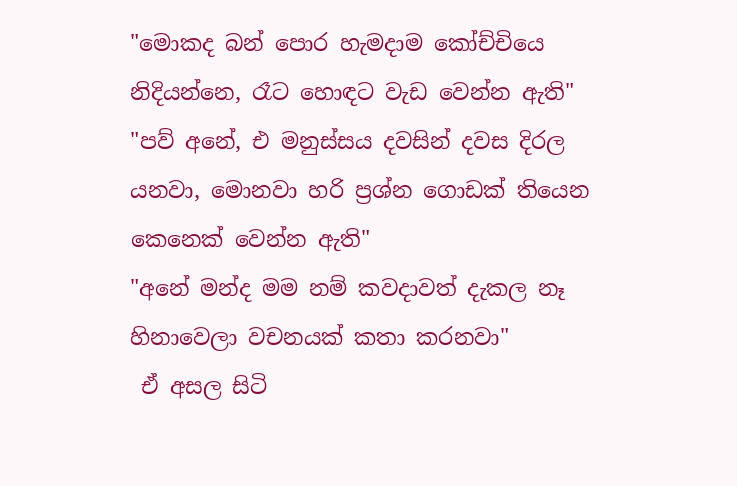"මොකද බන් පොර හැමදාම කෝච්චියෙ නිදියන්නෙ, රෑට හොඳට වැඩ වෙන්න ඇති"
"පව් අනේ, එ මනුස්සය දවසින් දවස දිරල යනවා, මොනවා හරි ප්‍රශ්න ගොඩක් තියෙන කෙනෙක් වෙන්න ඇති"
"අනේ මන්ද මම නම් කවදාවත් දැකල නෑ හිනාවෙලා වචනයක් කතා කරනවා"
 ඒ අසල සිටි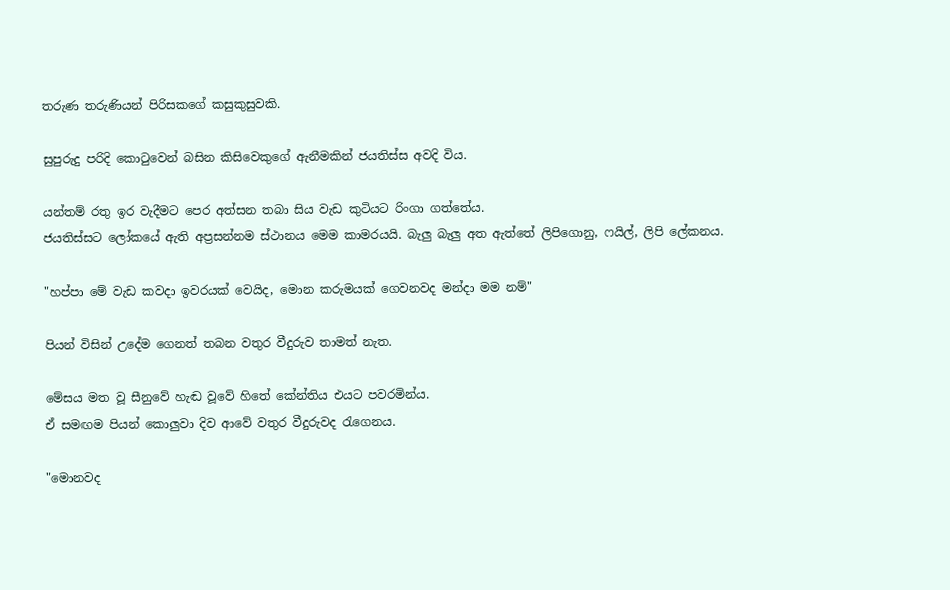තරුණ තරුණියන් පිරිසකගේ කසුකුසුවකි.

සුපුරුදු පරිදි කොටුවෙන් බසින කිසිවෙකුගේ ඇනීමකින් ජයතිස්ස අවදි විය.

යන්තම් රතු ඉර වැදීමට පෙර අත්සන තබා සිය වැඩ කුටියට රිංගා ගත්තේය.
ජයතිස්සට ලෝකයේ ඇති අප්‍රසන්නම ස්ථානය මෙම කාමරයයි. බැලු බැලු අත ඇත්තේ ලිපිගොනු, ෆයිල්, ලිපි ලේකනය.

"හප්පා මේ වැඩ කවදා ඉවරයක් වෙයිද, මොන කරුමයක් ගෙවනවද මන්දා මම නම්"

පියන් විසින් උදේම ගෙනත් තබන වතුර වීදුරුව තාමත් නැත.

මේසය මත වූ සීනුවේ හැඬ වූවේ හිතේ කේන්තිය එයට පවරමින්ය.
ඒ සමඟම පියන් කොලුවා දිව ආවේ වතුර වීදුරුවද රැගෙනය.

"මොනවද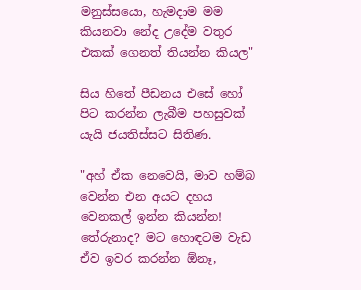මනුස්සයො, හැමදාම මම කියනවා නේද උදේම වතුර එකක් ගෙනත් තියන්න කියල"

සිය හිතේ පීඩනය එසේ හෝ පිට කරන්න ලැබීම පහසුවක් යැයි ජයතිස්සට සිතිණ.

"අහ් ඒක නෙවෙයි, මාව හම්බ වෙන්න එන අයට දහය වෙනකල් ඉන්න කියන්න! තේරුනාද? මට හොඳටම වැඩ ඒව ඉවර කරන්න ඕනෑ,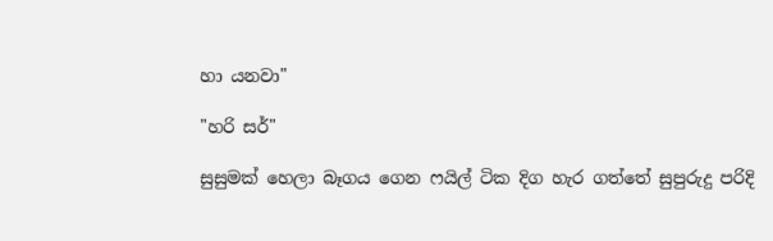හා යනවා"

"හරි සර්"

සුසුමක් හෙලා බෑගය ගෙන ෆයිල් ටික දිග හැර ගත්තේ සුපුරුදු පරිදි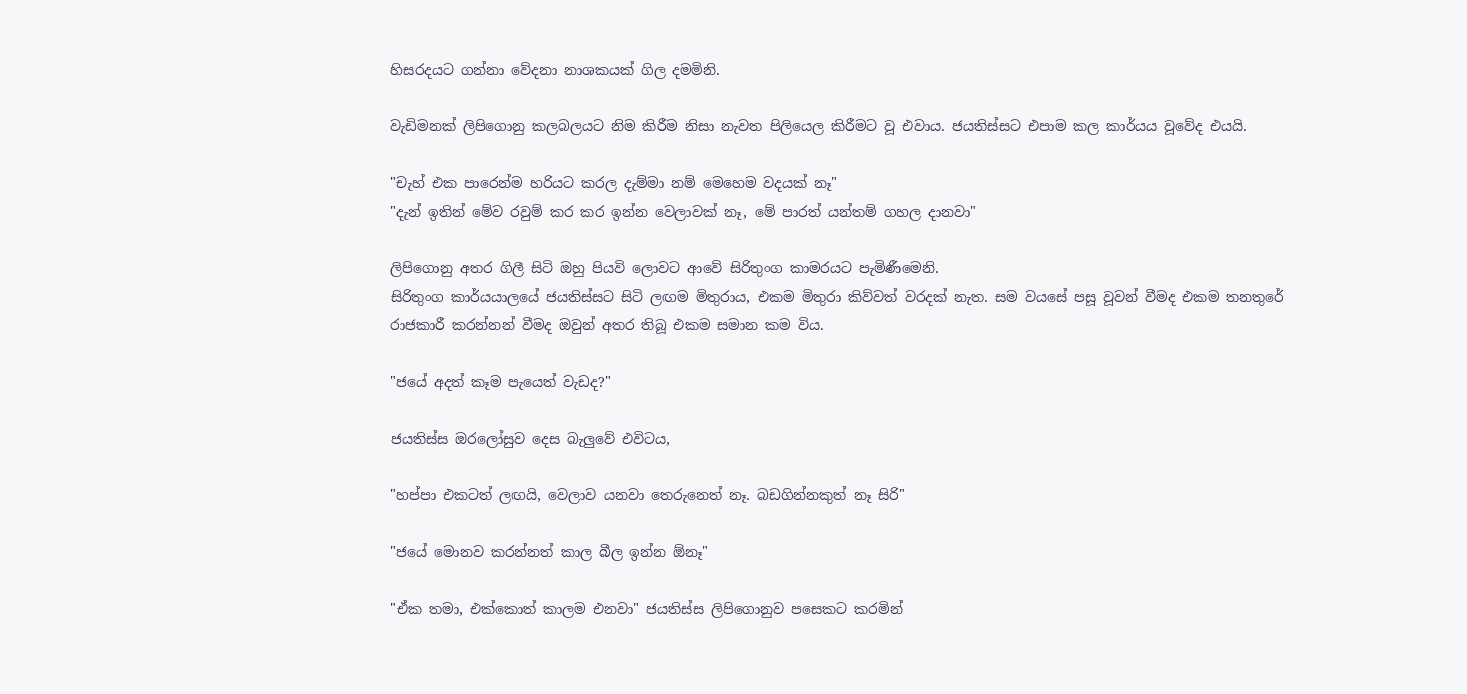හිසරදයට ගන්නා වේදනා නාශකයක් ගිල දමමිනි.

වැඩිමනක් ලිපිගොනු කලබලයට නිම කිරීම නිසා නැවත පිලියෙල කිරීමට වූ එවාය. ජයතිස්සට එපාම කල කාර්යය වූවේද එයයි.

"චැහ් එක පාරෙන්ම හරියට කරල දැම්මා නම් මෙහෙම වදයක් නෑ"
"දැන් ඉතින් මේව රවුම් කර කර ඉන්න වෙලාවක් නෑ, මේ පාරත් යන්තම් ගහල දානවා"

ලිපිගොනු අතර ගිලී සිටි ඔහු පියවි ලොවට ආවේ සිරිතුංග කාමරයට පැමිණීමෙනි.
සිරිතුංග කාර්යයාලයේ ජයතිස්සට සිටි ලඟම මිතුරාය, එකම මිතුරා කිව්වත් වරදක් නැත. සම වයසේ පසූ වූවන් වීමද එකම තනතුරේ රාජකාරී කරන්නන් වීමද ඔවුන් අතර තිබූ එකම සමාන කම විය.

"ජයේ අදත් කෑම පැයෙත් වැඩද?"

ජයතිස්ස ඔරලෝසුව දෙස බැලුවේ එවිටය,

"හප්පා එකටත් ලඟයි, වෙලාව යනවා තෙරුනෙත් නෑ. බඩගින්නකුත් නෑ සිරි"

"ජයේ මොනව කරන්නත් කාල බීල ඉන්න ඕනෑ"

"ඒක තමා, එක්කොත් කාලම එනවා" ජයතිස්ස ලිපිගොනුව පසෙකට කරමින්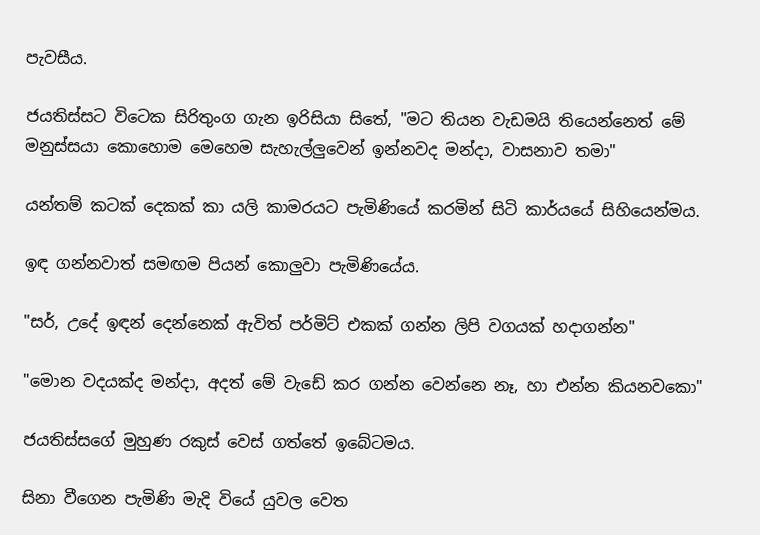පැවසීය.

ජයතිස්සට විටෙක සිරිතුංග ගැන ඉරිසියා සිතේ, "මට තියන වැඩමයි තියෙන්නෙත් මේ මනුස්සයා කොහොම මෙහෙම සැහැල්ලුවෙන් ඉන්නවද මන්දා, වාසනාව තමා"

යන්තම් කටක් දෙකක් කා යලි කාමරයට පැමිණියේ කරමින් සිටි කාර්යයේ සිහියෙන්මය.

ඉඳ ගන්නවාත් සමඟම පියන් කොලුවා පැමිණියේය.

"සර්, උදේ ඉඳන් දෙන්නෙක් ඇවිත් පර්මිට් එකක් ගන්න ලිපි වගයක් හදාගන්න"

"මොන වදයක්ද මන්දා, අදත් මේ වැඩේ කර ගන්න වෙන්නෙ නෑ, හා එන්න කියනවකො"

ජයතිස්සගේ මුහුණ රකුස් වෙස් ගත්තේ ඉබේටමය.

සිනා වීගෙන පැමිණි මැදි වියේ යුවල වෙත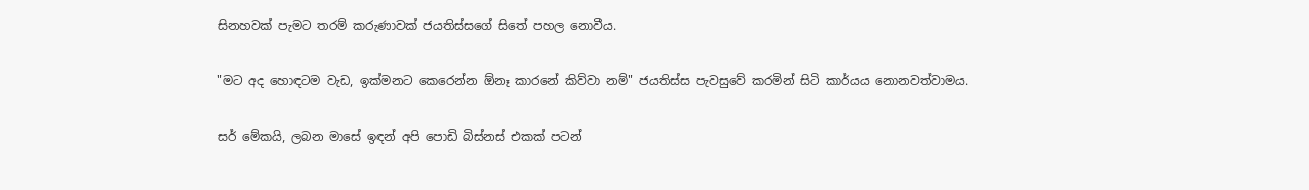සිනහවක් පැමට තරම් කරුණාවක් ජයතිස්සගේ සිතේ පහල නොවීය.

"මට අද හොඳටම වැඩ, ඉක්මනට කෙරෙන්න ඕනෑ කාරනේ කිව්වා නම්" ජයතිස්ස පැවසුවේ කරමින් සිටි කාර්යය නොනවත්වාමය.

සර් මේකයි, ලබන මාසේ ඉඳන් අපි පොඩි බිස්නස් එකක් පටන්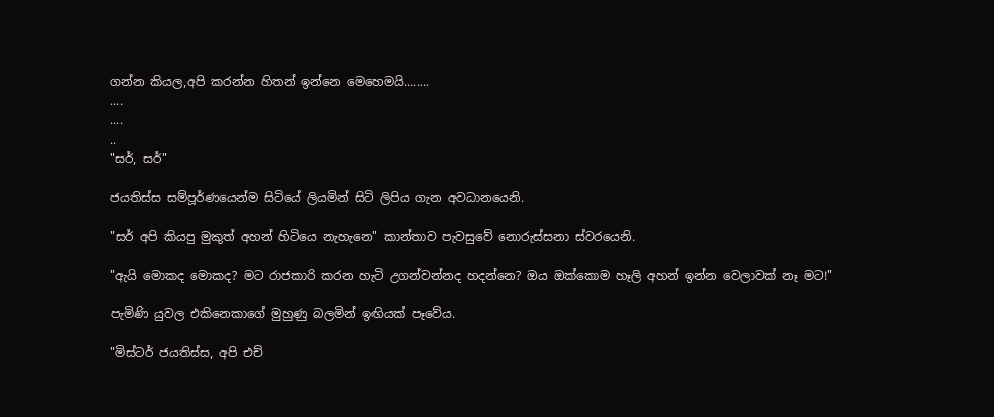ගන්න කියල,අපි කරන්න හිතන් ඉන්නෙ මෙහෙමයි........
....
....
..
"සර්, සර්"

ජයතිස්ස සම්පූර්ණයෙන්ම සිටියේ ලියමින් සිටි ලිපිය ගැන අවධානයෙනි.

"සර් අපි කියපු මුකුත් අහන් හිටියෙ නැහැනෙ" කාන්තාව පැවසුවේ නොරුස්සනා ස්වරයෙනි.

"ඇයි මොකද මොකද? මට රාජකාරි කරන හැටි උගන්වන්නද හදන්නෙ? ඔය ඔක්කොම හෑලි අහන් ඉන්න වෙලාවක් නෑ මට!"

පැමිණි යුවල එකිනෙකාගේ මුහුණු බලමින් ඉඟියක් පෑවේය.

"මිස්ටර් ජයතිස්ස, අපි එච්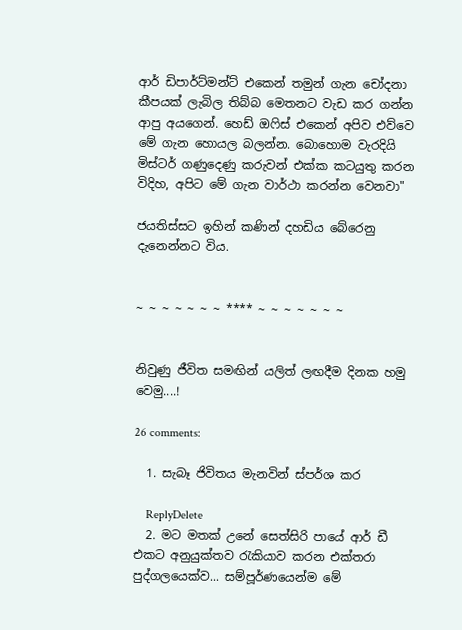ආර් ඩිපාර්ට්මන්ට් එකෙන් තමුන් ගැන චෝදනා කීපයක් ලැබිල තිබ්බ මෙතනට වැඩ කර ගන්න ආපු අයගෙන්. හෙඩ් ඔෆිස් එකෙන් අපිව එව්වෙ මේ ගැන හොයල බලන්න. බොහොම වැරදියි මිස්ටර් ගණුදෙණු කරුවන් එක්ක කටයුතු කරන විදිහ, අපිට මේ ගැන වාර්ථා කරන්න වෙනවා"

ජයතිස්සට ඉහින් කණින් දහඩිය බේරෙනු දැනෙන්නට විය.


~ ~ ~ ~ ~ ~ ~ **** ~ ~ ~ ~ ~ ~ ~


නිවුණු ජීවිත සමඟින් යලිත් ලඟදීම දිනක හමු වෙමු....!

26 comments:

  1. සැබෑ ජිවිතය මැනවින් ස්පර්ශ කර

    ReplyDelete
  2. මට මතක් උනේ සෙත්සිරි පායේ ආර් ඩී එකට අනුයුක්තව රැකියාව කරන එක්තරා පුද්ගලයෙක්ව... සම්පූර්ණයෙන්ම මේ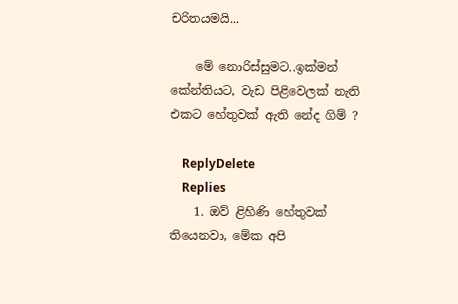චරිතයමයි...

    මේ නොරිස්සුමට..ඉක්මන් කේන්තියට, වැඩ පිළිවෙලක් නැති එකට හේතුවක් ඇති නේද ගිම් ?

    ReplyDelete
    Replies
    1. ඔව් ළිහිණි හේතුවක් තියෙනවා, මේක අපි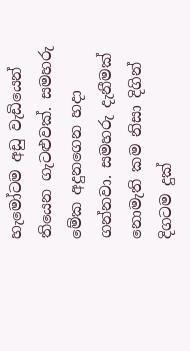හැමෝටම අඩු වැඩියෙන් තියෙන ගැටළුවක්. සමහරු මේක අදුනගෙන හදා ගන්නවා. සමහරු දැනීමක් නොමැති කම නිසා දිගින් දිගටම දුක්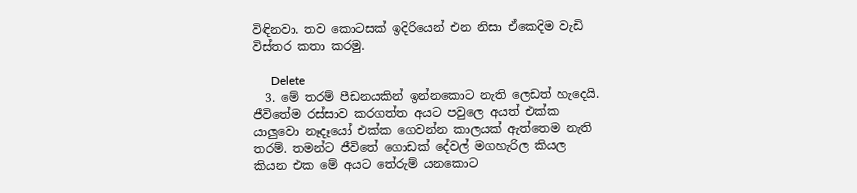විඳිනවා. තව කොටසක් ඉදිරියෙන් එන නිසා ඒකෙදිම වැඩි විස්තර කතා කරමු.

      Delete
  3. මේ තරම් පීඩනයකින් ඉන්නකොට නැති ලෙඩත් හැදෙයි. ජීවිතේම රස්සාව කරගත්ත අයට පවුලෙ අයත් එක්ක යාලුවො නෑදෑයෝ එක්ක ගෙවන්න කාලයක් ඇත්තෙම නැති තරම්. තමන්ට ජීවිතේ ගොඩක් දේවල් මගහැරිල කියල කියන එක මේ අයට තේරුම් යනකොට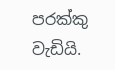පරක්කු වැඩියි.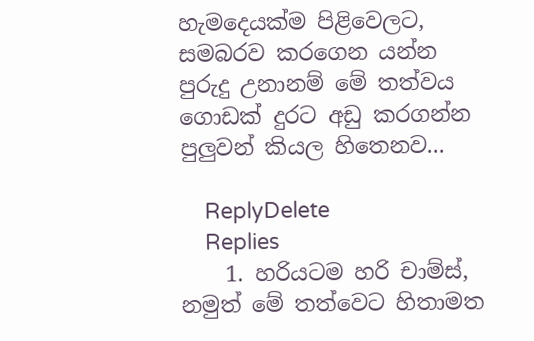හැමදෙයක්ම පිළිවෙලට, සමබරව කරගෙන යන්න පුරුදු උනානම් මේ තත්වය ගොඩක් දුරට අඩු කරගන්න පුලුවන් කියල හිතෙනව...

    ReplyDelete
    Replies
    1. හරියටම හරි චාම්ස්, නමුත් මේ තත්වෙට හිතාමත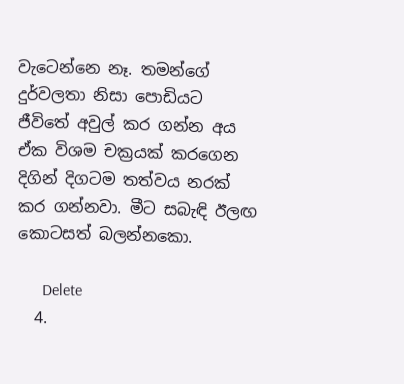වැටෙන්නෙ නෑ. තමන්ගේ දුර්වලතා නිසා පොඩියට ජීවිතේ අවුල් කර ගන්න අය ඒක විශම චක්‍රයක් කරගෙන දිගින් දිගටම තත්වය නරක් කර ගන්නවා. මීට සබැඳි ඊලඟ කොටසත් බලන්නකො.

      Delete
  4.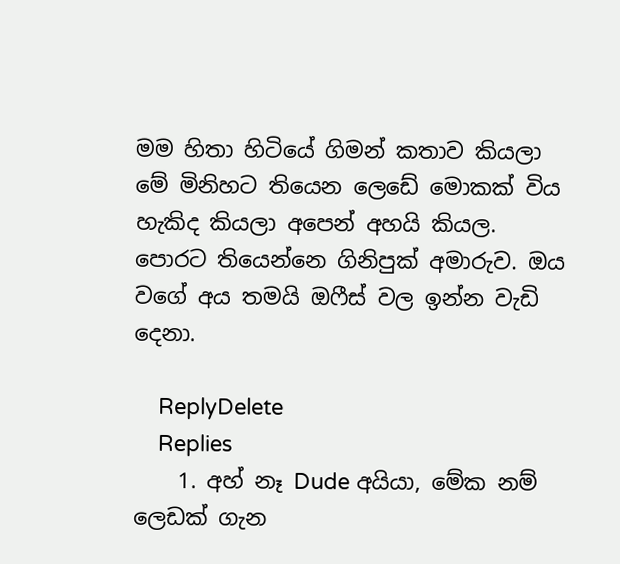මම හිතා හිටියේ ගිමන් කතාව කියලා මේ මිනිහට තියෙන ලෙඩේ මොකක් විය හැකිද කියලා අපෙන් අහයි කියල. පොරට තියෙන්නෙ ගිනිපුක් අමාරුව. ඔය වගේ අය තමයි ඔෆීස් වල ඉන්න වැඩි දෙනා.

    ReplyDelete
    Replies
    1. අහ් නෑ Dude අයියා, මේක නම් ලෙඩක් ගැන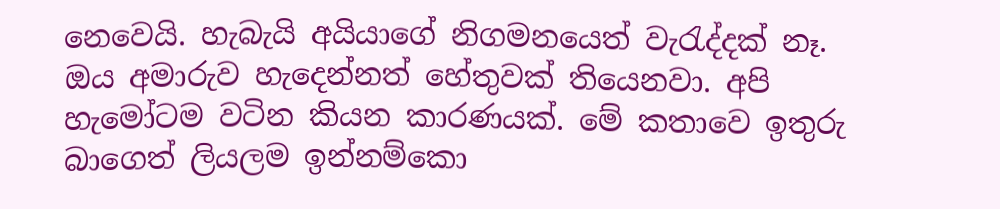නෙවෙයි. හැබැයි අයියාගේ නිගමනයෙත් වැරැද්දක් නෑ. ඔය අමාරුව හැදෙන්නත් හේතුවක් තියෙනවා. අපි හැමෝටම වටින කියන කාරණයක්. මේ කතාවෙ ඉතුරු බාගෙත් ලියලම ඉන්නම්කො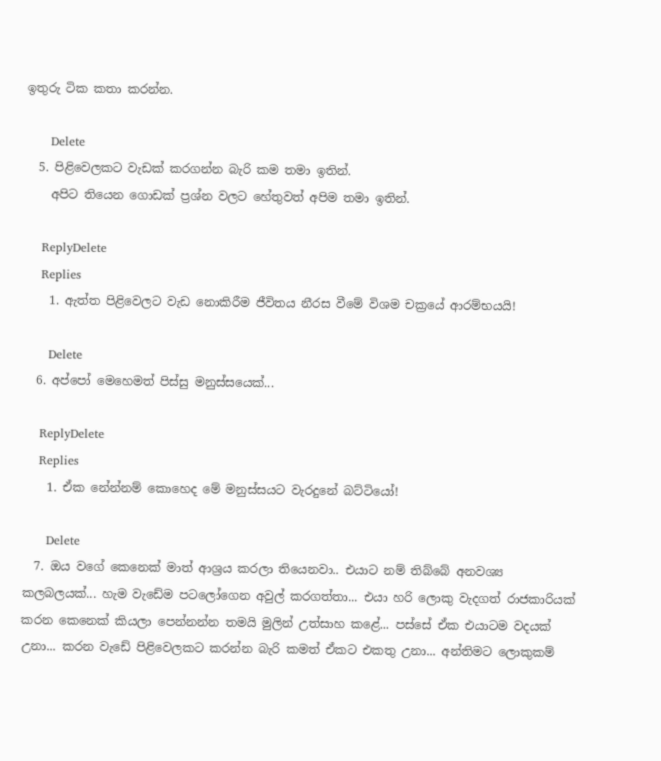ඉතුරු ටික කතා කරන්න.

      Delete
  5. පිළිවෙලකට වැඩක් කරගන්න බැරි කම තමා ඉතින්.
    අපිට තියෙන ගොඩක් ප්‍රශ්න වලට හේතුවත් අපිම තමා ඉතින්.

    ReplyDelete
    Replies
    1. ඇත්ත පිළිවෙලට වැඩ නොකිරීම ජීවිතය නීරස වීමේ විශම චක්‍රයේ ආරම්භයයි!

      Delete
  6. අප්පෝ මෙහෙමත් පිස්සු මනුස්සයෙක්...

    ReplyDelete
    Replies
    1. ඒක නේන්නම් කොහෙද මේ මනුස්සයට වැරදුනේ බට්ටියෝ!

      Delete
  7. ඔය වගේ කෙනෙක් මාත් ආශ්‍රය කරලා තියෙනවා.. එයාට නම් තිබ්බේ අනවශ්‍ය කලබලයක්... හැම වැඩේම පටලෝගෙන අවුල් කරගත්තා... එයා හරි ලොකු වැදගත් රාජකාරියක් කරන කෙනෙක් කියලා පෙන්නන්න තමයි මුලින් උත්සාහ කළේ... පස්සේ ඒක එයාටම වදයක් උනා... කරන වැඩේ පිළිවෙලකට කරන්න බැරි කමත් ඒකට එකතු උනා... අන්තිමට ලොකුකම්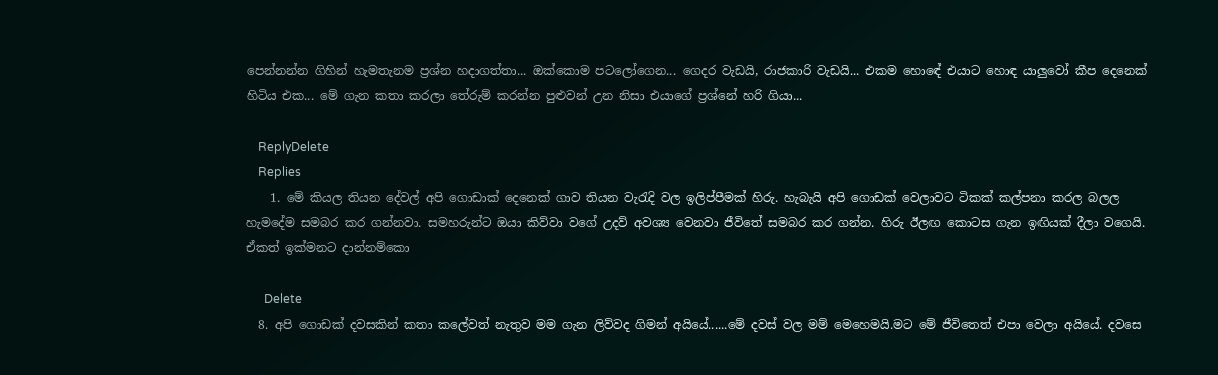පෙන්නන්න ගිහින් හැමතැනම ප්‍රශ්න හදාගත්තා... ඔක්කොම පටලෝගෙන... ගෙදර වැඩයි, රාජකාරි වැඩයි... එකම හොඳේ එයාට හොඳ යාලුවෝ කීප දෙනෙක් හිටිය එක... මේ ගැන කතා කරලා තේරුම් කරන්න පුළුවන් උන නිසා එයාගේ ප්‍රශ්නේ හරි ගියා...

    ReplyDelete
    Replies
    1. මේ කියල තියන දේවල් අපි ගොඩාක් දෙනෙක් ගාව තියන වැරැදි වල ඉලිප්පීමක් හිරු. හැබැයි අපි ගොඩක් වෙලාවට ටිකක් කල්පනා කරල බලල හැමදේම සමබර කර ගන්නවා. සමහරුන්ට ඔයා කිව්වා වගේ උදව් අවශ්‍ය වෙනවා ජීවිතේ සමබර කර ගන්න. හිරු ඊලඟ කොටස ගැන ඉඟියක් දීලා වගෙයි. ඒකත් ඉක්මනට දාන්නම්කො

      Delete
  8. අපි ගොඩක් දවසකින් කතා කලේවත් නැතුව මම ගැන ලිව්වද ගිමන් අයියේ......මේ දවස් වල මම් මෙහෙමයි.මට මේ ජීවිතෙත් එපා වෙලා අයියේ. දවසෙ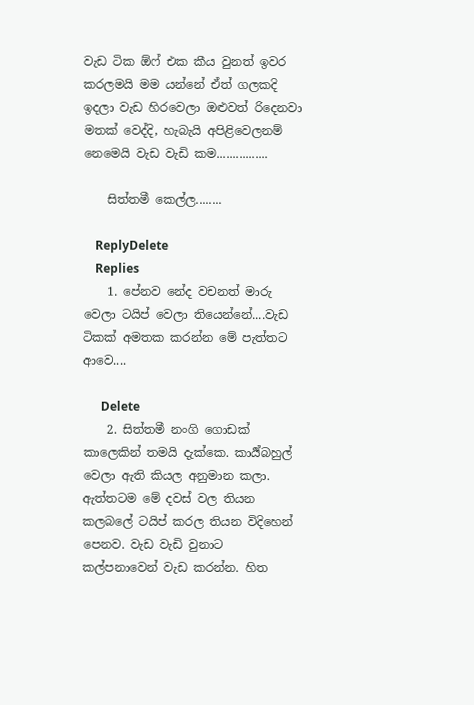වැඩ ටික ඕෆ් එක කීය වුනත් ඉවර කරලමයි මම යන්නේ ඒත් ගලකදි ඉදලා වැඩ හිරවෙලා ඔළුවත් රිදෙනවා මතක් වෙද්දි, හැබැයි අපිළිවෙලනම් නෙමෙයි වැඩ වැඩි කම................

    සිත්තමී කෙල්ල........

    ReplyDelete
    Replies
    1. පේනව නේද වචනත් මාරු වෙලා ටයිප් වෙලා තියෙන්නේ....වැඩ ටිකක් අමතක කරන්න මේ පැත්තට ආවෙ....

      Delete
    2. සිත්තමී නංගි ගොඩක් කාලෙකින් තමයි දැක්කෙ. කාර්‍ය්බහුල් වෙලා ඇති කියල අනුමාන කලා. ඇත්තටම මේ දවස් වල තියන කලබලේ ටයිප් කරල තියන විදිහෙන් පෙනව. වැඩ වැඩි වුනාට කල්පනාවෙන් වැඩ කරන්න. හිත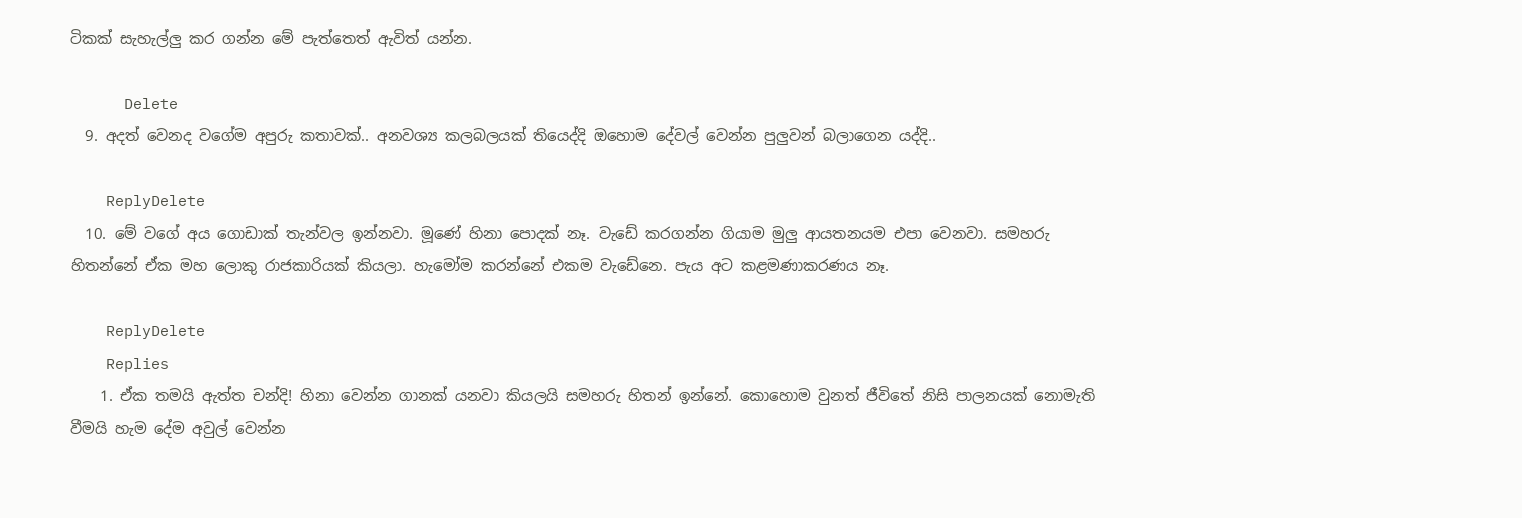ටිකක් සැහැල්ලු කර ගන්න මේ පැත්තෙත් ඇවිත් යන්න.

      Delete
  9. අදත් වෙනද වගේම අපුරු කතාවක්.. අනවශ්‍ය කලබලයක් තියෙද්දි ඔහොම දේවල් වෙන්න පුලුවන් බලාගෙන යද්දි..

    ReplyDelete
  10. මේ වගේ අය ගොඩාක් තැන්වල ඉන්නවා. මූණේ හිනා පොදක් නෑ. වැඩේ කරගන්න ගියාම මුලු ආයතනයම එපා වෙනවා. සමහරු හිතන්නේ ඒක මහ ලොකු රාජකාරියක් කියලා. හැමෝම කරන්නේ එකම වැඩේනෙ. පැය අට කළමණාකරණය නෑ.

    ReplyDelete
    Replies
    1. ඒක තමයි ඇත්ත චන්දි! හිනා වෙන්න ගානක් යනවා කියලයි සමහරු හිතන් ඉන්නේ. කොහොම වුනත් ජීවිතේ නිසි පාලනයක් නොමැති වීමයි හැම දේම අවුල් වෙන්න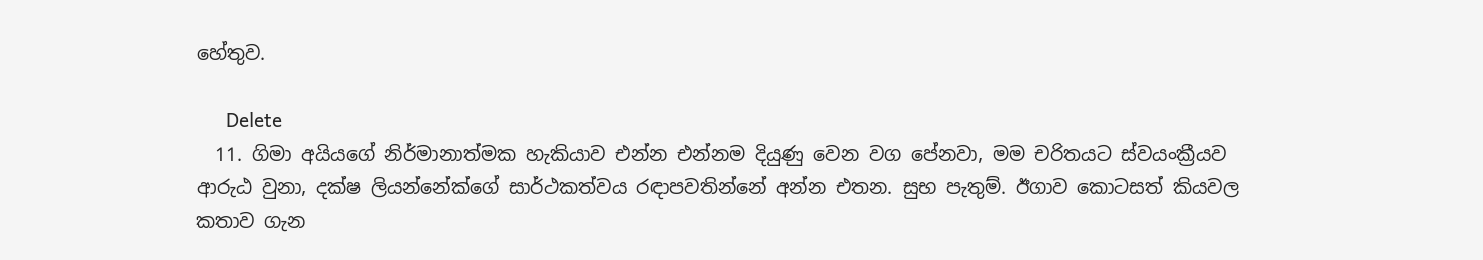හේතුව.

      Delete
  11. ගිමා අයියගේ නිර්මානාත්මක හැකියාව එන්න එන්නම දියුණු වෙන වග පේනවා, මම චරිතයට ස්වයංක්‍රීයව ආරුඨ වුනා, දක්ෂ ලියන්නේක්ගේ සාර්ථකත්වය රඳාපවතින්නේ අන්න එතන. සුභ පැතුම්. ඊගාව කොටසත් කියවල කතාව ගැන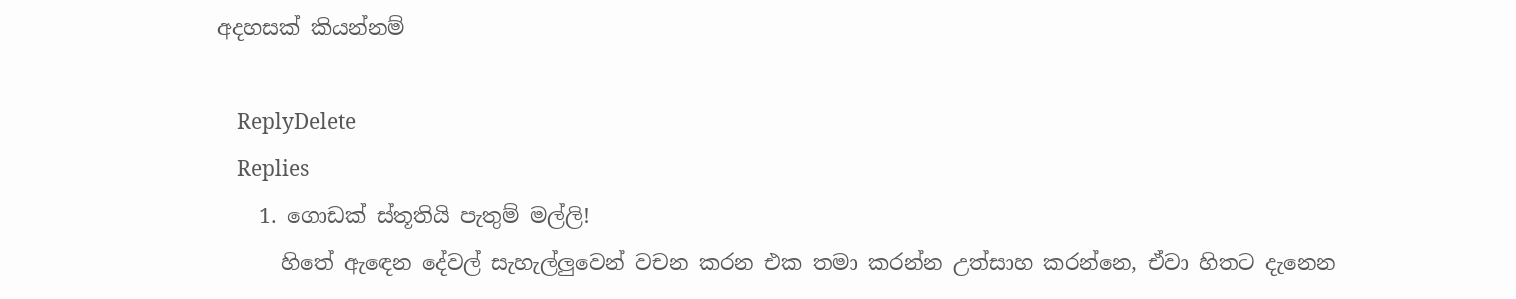අදහසක් කියන්නම්

    ReplyDelete
    Replies
    1. ගොඩක් ස්තූතියි පැතුම් මල්ලි!
      හිතේ ඇඳෙන දේවල් සැහැල්ලුවෙන් වචන කරන එක තමා කරන්න උත්සාහ කරන්නෙ, ඒවා හිතට දැනෙන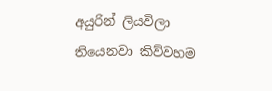අයුරින් ලියවිලා තියෙනවා කිව්වහම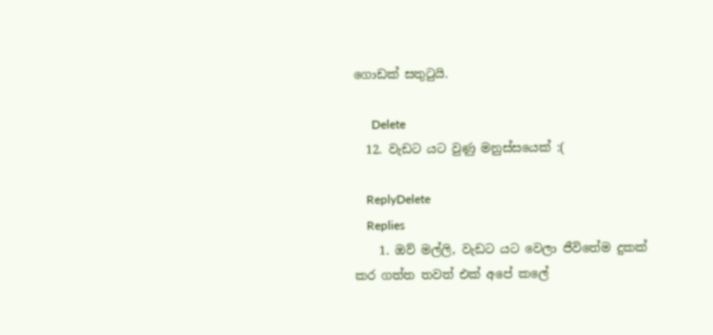ගොඩක් සතුටුයි.

      Delete
  12. වැඩට යට වුණු මනුස්සයෙක් :(

    ReplyDelete
    Replies
    1. ඔව් මල්ලි, වැඩට යට වෙලා ජීවිතේම දුකක් කර ගත්ත තවත් එක් අපේ කලේ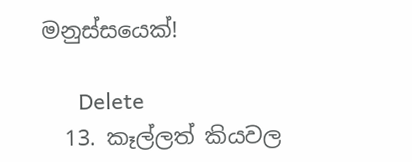මනුස්සයෙක්!

      Delete
  13. කෑල්ලත් කියවල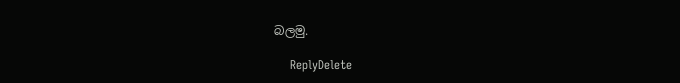බලමු.

    ReplyDelete